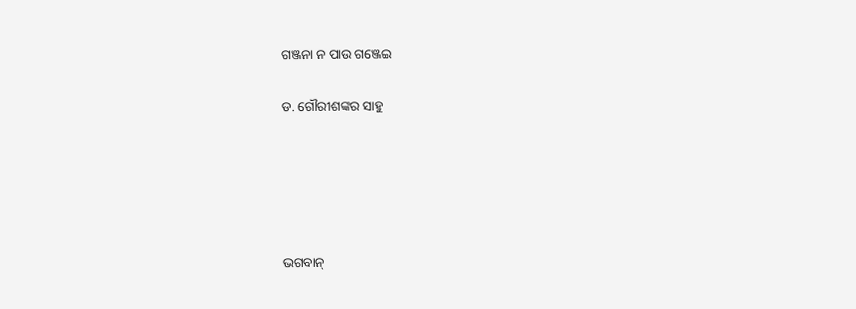ଗଞ୍ଜନା ନ ପାଉ ଗଞ୍ଜେଇ

ଡ. ଗୌରୀଶଙ୍କର ସାହୁ





ଭଗବାନ୍‌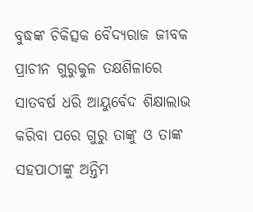ବୁଦ୍ଧଙ୍କ ଚିକିତ୍ସକ ବୈଦ୍ୟରାଜ ଜୀବକ ପ୍ରାଚୀନ ଗୁରୁକୁଳ ତକ୍ଷଶିଳାରେ ସାତବର୍ଷ ଧରି ଆୟୁର୍ବେଦ ଶିକ୍ଷାଲାଭ କରିବା ପରେ ଗୁରୁ ତାଙ୍କୁ ଓ ତାଙ୍କ ସହପାଠୀଙ୍କୁ ଅନ୍ତିମ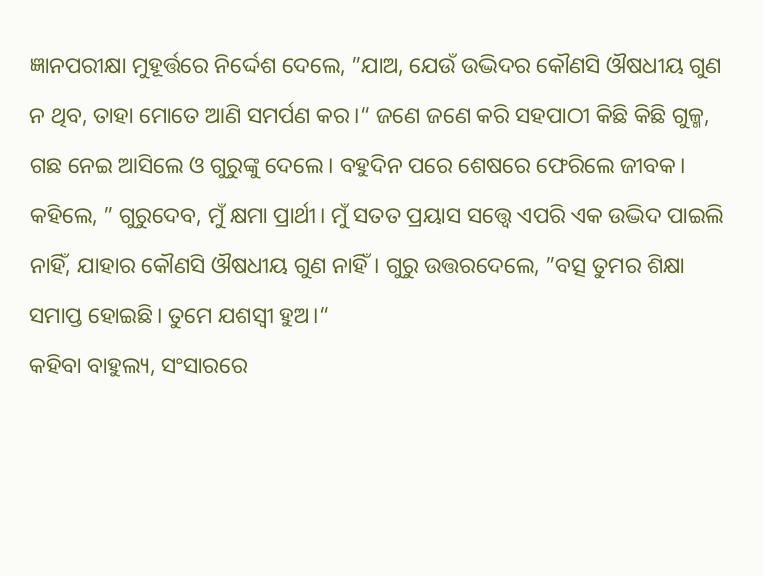ଜ୍ଞାନପରୀକ୍ଷା ମୁହୂର୍ତ୍ତରେ ନିର୍ଦ୍ଦେଶ ଦେଲେ, ”ଯାଅ, ଯେଉଁ ଉଦ୍ଭିଦର କୌଣସି ଔଷଧୀୟ ଗୁଣ ନ ଥିବ, ତାହା ମୋତେ ଆଣି ସମର୍ପଣ କର।“ ଜଣେ ଜଣେ କରି ସହପାଠୀ କିଛି କିଛି ଗୁଳ୍ମ, ଗଛ ନେଇ ଆସିଲେ ଓ ଗୁରୁଙ୍କୁ ଦେଲେ। ବହୁଦିନ ପରେ ଶେଷରେ ଫେରିଲେ ଜୀବକ। କହିଲେ, ” ଗୁରୁଦେବ, ମୁଁ କ୍ଷମା ପ୍ରାର୍ଥୀ। ମୁଁ ସତତ ପ୍ରୟାସ ସତ୍ତ୍ୱେ ଏପରି ଏକ ଉଦ୍ଭିଦ ପାଇଲି ନାହିଁ, ଯାହାର କୌଣସି ଔଷଧୀୟ ଗୁଣ ନାହିଁ। ଗୁରୁ ଉତ୍ତରଦେଲେ, ”ବତ୍ସ ତୁମର ଶିକ୍ଷା ସମାପ୍ତ ହୋଇଛି। ତୁମେ ଯଶସ୍ବୀ ହୁଅ।“
କହିବା ବାହୁଲ୍ୟ, ସଂସାରରେ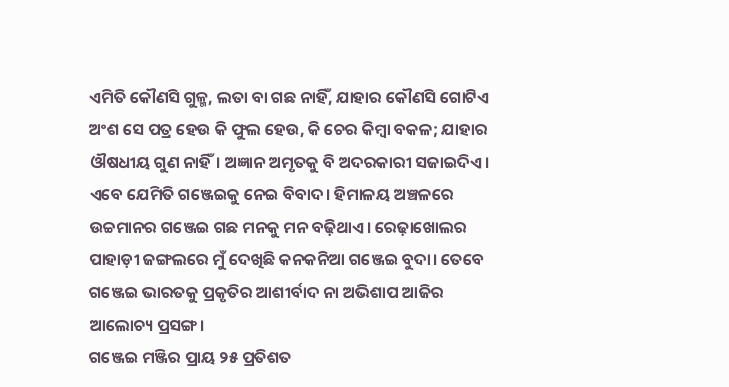ଏମିତି କୌଣସି ଗୁଳ୍ମ, ଲତା ବା ଗଛ ନାହିଁ, ଯାହାର କୌଣସି ଗୋଟିଏ ଅଂଶ ସେ ପତ୍ର ହେଉ କି ଫୁଲ ହେଉ, କି ଚେର କିମ୍ବା ବକଳ; ଯାହାର ଔଷଧୀୟ ଗୁଣ ନାହିଁ। ଅଜ୍ଞାନ ଅମୃତକୁ ବି ଅଦରକାରୀ ସଜାଇଦିଏ। ଏବେ ଯେମିତି ଗଞ୍ଜେଇକୁ ନେଇ ବିବାଦ। ହିମାଳୟ ଅଞ୍ଚଳରେ ଉଚ୍ଚମାନର ଗଞ୍ଜେଇ ଗଛ ମନକୁ ମନ ବଢ଼ିଥାଏ। ରେଢ଼ାଖୋଲର ପାହାଡ଼ୀ ଜଙ୍ଗଲରେ ମୁଁ ଦେଖିଛି କନକନିଆ ଗଞ୍ଜେଇ ବୁଦା। ତେବେ ଗଞ୍ଜେଇ ଭାରତକୁ ପ୍ରକୃତିର ଆଶୀର୍ବାଦ ନା ଅଭିଶାପ ଆଜିର ଆଲୋଚ୍ୟ ପ୍ରସଙ୍ଗ।
ଗଞ୍ଜେଇ ମଞ୍ଜିର ପ୍ରାୟ ୨୫ ପ୍ରତିଶତ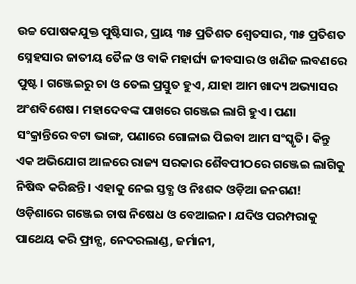ଉଚ୍ଚ ପୋଷକଯୁକ୍ତ ପୁଷ୍ଟିସାର, ପ୍ରାୟ ୩୫ ପ୍ରତିଶତ ଶ୍ୱେତସାର, ୩୫ ପ୍ରତିଶତ ସ୍ନେହସାର ଜାତୀୟ ତୈଳ ଓ ବାକି ମହାର୍ଘ୍ୟ ଜୀବସାର ଓ ଖଣିଜ ଲବଣରେ ପୁଷ୍ଟ। ଗଞ୍ଜେଇରୁ ଚା ଓ ତେଲ ପ୍ରସ୍ତୁତ ହୁଏ, ଯାହା ଆମ ଖାଦ୍ୟ ଅଭ୍ୟାସର ଅଂଶବିଶେଷ। ମହାଦେବଙ୍କ ପାଖରେ ଗଞ୍ଜେଇ ଲାଗି ହୁଏ। ପଣା ସଂକ୍ରାନ୍ତିରେ ବଟା ଭାଙ୍ଗ, ପଣାରେ ଗୋଳାଇ ପିଇବା ଆମ ସଂସ୍କୃତି। କିନ୍ତୁ ଏକ ଅଭିଯୋଗ ଆଳରେ ରାଜ୍ୟ ସରକାର ଶୈବପୀଠରେ ଗଞ୍ଜେଇ ଲାଗିକୁ ନିଷିଦ୍ଧ କରିଛନ୍ତି। ଏହାକୁ ନେଇ ସ୍ତବ୍ଧ ଓ ନିଃଶବ୍ଦ ଓଡ଼ିଆ ଜନଗଣ!
ଓଡ଼ିଶାରେ ଗଞ୍ଜେଇ ଚାଷ ନିଷେଧ ଓ ବେଆଇନ। ଯଦିଓ ପରମ୍ପରାକୁ ପାଥେୟ କରି ଫ୍ରାନ୍ସ, ନେଦରଲାଣ୍ଡ, ଜର୍ମାନୀ,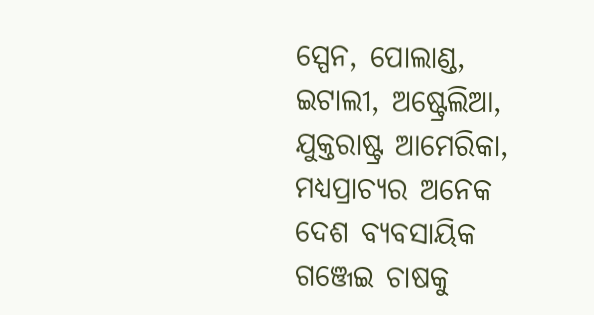ସ୍ପେନ, ପୋଲାଣ୍ଡ, ଇଟାଲୀ, ଅଷ୍ଟ୍ରେଲିଆ, ଯୁକ୍ତରାଷ୍ଟ୍ର ଆମେରିକା, ମଧ୍ୟପ୍ରାଚ୍ୟର ଅନେକ ଦେଶ ବ୍ୟବସାୟିକ ଗଞ୍ଜେଇ ଚାଷକୁ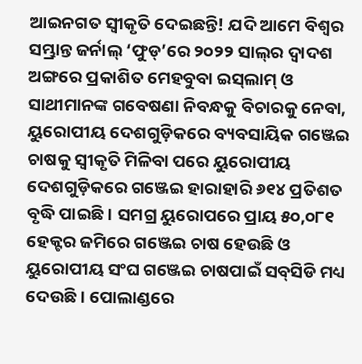ଆଇନଗତ ସ୍ବୀକୃତି ଦେଇଛନ୍ତି! ଯଦି ଆମେ ବିଶ୍ୱର ସମ୍ଭ୍ରାନ୍ତ ଜର୍ନାଲ୍‌ ‘ଫୁଡ୍‌’ରେ ୨୦୨୨ ସାଲ୍‌ର ଦ୍ୱାଦଶ ଅଙ୍ଗରେ ପ୍ରକାଶିତ ମେହବୁବା ଇସ୍‌ଲାମ୍‌ ଓ ସାଥୀମାନଙ୍କ ଗବେଷଣା ନିବନ୍ଧକୁ ବିଚାରକୁ ନେବା, ୟୁରୋପୀୟ ଦେଶଗୁଡ଼ିକରେ ବ୍ୟବସାୟିକ ଗଞ୍ଜେଇ ଚାଷକୁ ସ୍ବୀକୃତି ମିଳିବା ପରେ ୟୁରୋପୀୟ ଦେଶଗୁଡ଼ିକରେ ଗଞ୍ଜେଇ ହାରାହାରି ୬୧୪ ପ୍ରତିଶତ ବୃଦ୍ଧି ପାଇଛି। ସମଗ୍ର ୟୁରୋପରେ ପ୍ରାୟ ୫୦,୦୮୧ ହେକ୍ଟର ଜମିରେ ଗଞ୍ଜେଇ ଚାଷ ହେଉଛି ଓ ୟୁରୋପୀୟ ସଂଘ ଗଞ୍ଜେଇ ଚାଷପାଇଁ ସବ୍‌ସିଡି ମଧ୍ୟ ଦେଉଛି। ପୋଲାଣ୍ଡରେ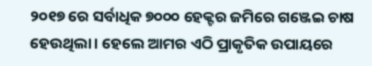୨୦୧୭ ରେ ସର୍ବାଧିକ ୭୦୦୦ ହେକ୍ଟର ଜମିରେ ଗଞ୍ଜେଇ ଚାଷ ହେଉଥିଲା। ହେଲେ ଆମର ଏଠି ପ୍ରାକୃତିକ ଉପାୟରେ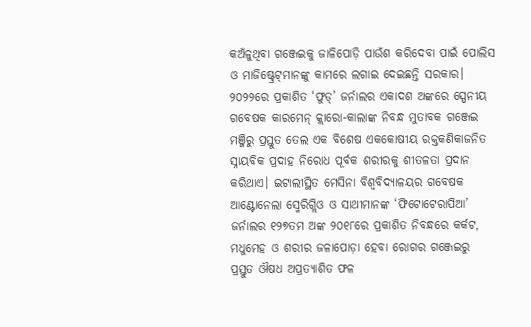କଅଁଳୁଥିବା ଗଞ୍ଜେଇକୁ ଜାଳିପୋଡ଼ି ପାଉଁଶ କରିଦେବା ପାଇଁ ପୋଲିସ ଓ ମାଜିଷ୍ଟ୍ରେଟ୍‌ମାନଙ୍କୁ କାମରେ ଲଗାଇ ଦେଇଛନ୍ତି ସରକାର।
୨୦୨୨ରେ ପ୍ରକାଶିତ ‘ଫୁଡ୍‌’ ଜର୍ନାଲର ଏକାଦଶ ଅଙ୍କରେ ସ୍ପେନୀୟ ଗବେଷକ କାରମେନ୍‌ କ୍ଲାରୋ-କାଲାଙ୍କ ନିବନ୍ଧ ମୁତାବକ ଗଞ୍ଜେଇ ମଞ୍ଜିରୁ ପ୍ରସ୍ତୁତ ତେଲ ଏକ ବିଶେଷ ଏକକୋଷୀୟ ରକ୍ତକଣିକାଜନିତ ସ୍ନାୟବିକ ପ୍ରଦାହ ନିରୋଧ ପୂର୍ବକ ଶରୀରକୁ ଶୀତଳତା ପ୍ରଦାନ କରିଥାଏ। ଇଟାଲୀସ୍ଥିତ ମେସିନା ବିଶ୍ୱବିଦ୍ୟାଳୟର ଗବେଷକ ଆଣ୍ଟୋନେଲା ସ୍ମେରିଗ୍ଲିଓ ଓ ସାଥୀମାନଙ୍କ ‘ଫିଟୋଟେରାପିଆ’ ଜର୍ନାଲର ୧୨୭ତମ ଅଙ୍କ ୨୦୧୮ରେ ପ୍ରକାଶିତ ନିବନ୍ଧରେ କର୍କଟ, ମଧୁମେହ ଓ ଶରୀର ଜଳାପୋଡ଼ା ହେବା ରୋଗର ଗଞ୍ଜେଇରୁ ପ୍ରସ୍ତୁତ ଔଷଧ ଅପ୍ରତ୍ୟାଶିତ ଫଳ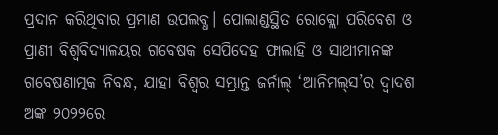ପ୍ରଦାନ କରିଥିବାର ପ୍ରମାଣ ଉପଲବ୍ଧ। ପୋଲାଣ୍ଡସ୍ଥିତ ରୋକ୍ଲୋ ପରିବେଶ ଓ ପ୍ରାଣୀ ବିଶ୍ୱବିଦ୍ୟାଳୟର ଗବେଷକ ସେପିଦେହ ଫାଲାହି ଓ ସାଥୀମାନଙ୍କ ଗବେଷଣାତ୍ମକ ନିବନ୍ଧ, ଯାହା ବିଶ୍ୱର ସମ୍ଭ୍ରାନ୍ତ ଜର୍ନାଲ୍‌ ‘ଆନିମଲ୍‌ସ’ର ଦ୍ୱାଦଶ ଅଙ୍କ ୨୦୨୨ରେ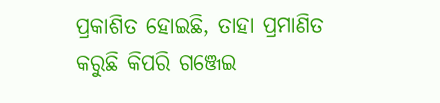ପ୍ରକାଶିତ ହୋଇଛି, ତାହା ପ୍ରମାଣିତ କରୁଛି କିପରି ଗଞ୍ଜେଇ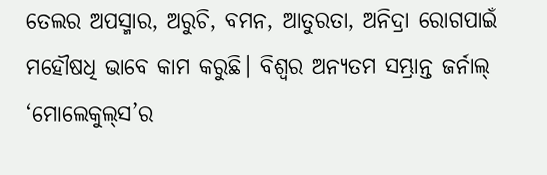ତେଲର ଅପସ୍ମାର, ଅରୁଚି, ବମନ, ଆତୁରତା, ଅନିଦ୍ରା ରୋଗପାଇଁ ମହୌଷଧି ଭାବେ କାମ କରୁଛି। ବିଶ୍ୱର ଅନ୍ୟତମ ସମ୍ଭ୍ରାନ୍ତ ଜର୍ନାଲ୍‌ ‘ମୋଲେକୁଲ୍‌ସ’ର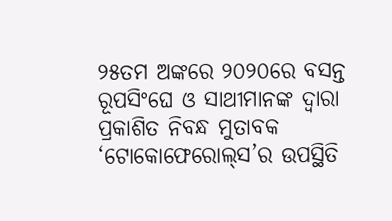୨୫ତମ ଅଙ୍କରେ ୨୦୨୦ରେ ବସନ୍ତ ରୂପସିଂଘେ ଓ ସାଥୀମାନଙ୍କ ଦ୍ୱାରା ପ୍ରକାଶିତ ନିବନ୍ଧ ମୁତାବକ ‘ଟୋକୋଫେରୋଲ୍‌ସ’ର ଉପସ୍ଥିତି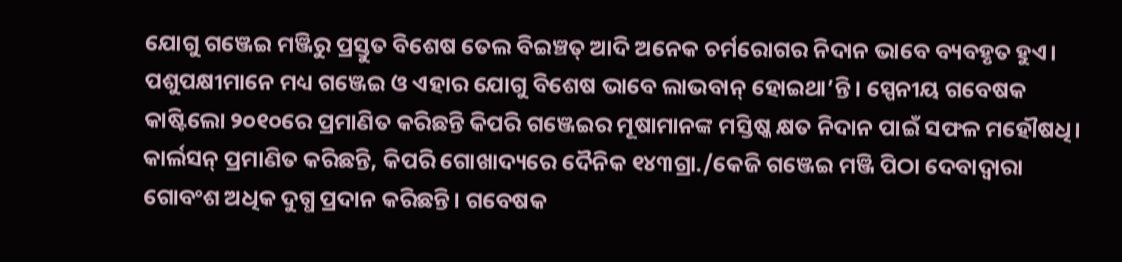ଯୋଗୁ ଗଞ୍ଜେଇ ମଞ୍ଜିରୁ ପ୍ରସ୍ତୁତ ବିଶେଷ ତେଲ ବିଇଞ୍ଚତ୍ ଆଦି ଅନେକ ଚର୍ମରୋଗର ନିଦାନ ଭାବେ ବ୍ୟବହୃତ ହୁଏ। ପଶୁପକ୍ଷୀମାନେ ମଧ୍ୟ ଗଞ୍ଜେଇ ଓ ଏହାର ଯୋଗୁ ବିଶେଷ ଭାବେ ଲାଭବାନ୍‌ ହୋଇଥା’ନ୍ତି। ସ୍ପେନୀୟ ଗବେଷକ କାଷ୍ଟିଲୋ ୨୦୧୦ରେ ପ୍ରମାଣିତ କରିଛନ୍ତି କିପରି ଗଞ୍ଜେଇର ମୂଷାମାନଙ୍କ ମସ୍ତିଷ୍କ କ୍ଷତ ନିଦାନ ପାଇଁ ସଫଳ ମହୌଷଧି। କାର୍ଲସନ୍‌ ପ୍ରମାଣିତ କରିଛନ୍ତି, କିପରି ଗୋଖାଦ୍ୟରେ ଦୈନିକ ୧୪୩ଗ୍ରା./କେଜି ଗଞ୍ଜେଇ ମଞ୍ଜି ପିଠା ଦେବାଦ୍ୱାରା ଗୋବଂଶ ଅଧିକ ଦୁଗ୍ଧ ପ୍ରଦାନ କରିଛନ୍ତି। ଗବେଷକ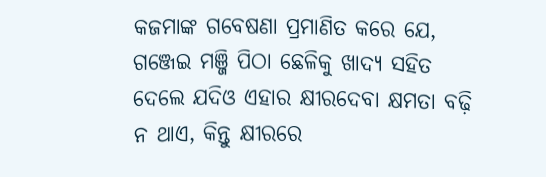କଜମାଙ୍କ ଗବେଷଣା ପ୍ରମାଣିତ କରେ ଯେ, ଗଞ୍ଜେଇ ମଞ୍ଜି ପିଠା ଛେଳିକୁ ଖାଦ୍ୟ ସହିତ ଦେଲେ ଯଦିଓ ଏହାର କ୍ଷୀରଦେବା କ୍ଷମତା ବଢ଼ି ନ ଥାଏ, କିନ୍ତୁ କ୍ଷୀରରେ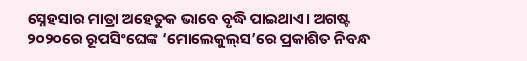ସ୍ନେହସାର ମାତ୍ରା ଅହେତୁକ ଭାବେ ବୃଦ୍ଧି ପାଇଥାଏ। ଅଗଷ୍ଟ ୨୦୨୦ରେ ରୂପସିଂଘେଙ୍କ ‘ମୋଲେକୁଲ୍‌ସ’ରେ ପ୍ରକାଶିତ ନିବନ୍ଧ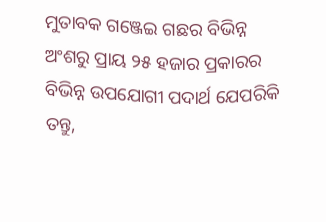ମୁତାବକ ଗଞ୍ଜେଇ ଗଛର ବିଭିନ୍ନ ଅଂଶରୁ ପ୍ରାୟ ୨୫ ହଜାର ପ୍ରକାରର ବିଭିନ୍ନ ଉପଯୋଗୀ ପଦାର୍ଥ ଯେପରିକି ତନ୍ତୁ,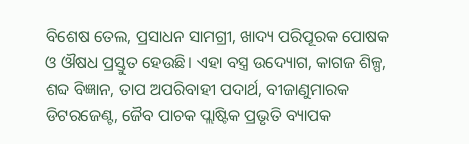ବିଶେଷ ତେଲ, ପ୍ରସାଧନ ସାମଗ୍ରୀ, ଖାଦ୍ୟ ପରିପୂରକ ପୋଷକ ଓ ଔଷଧ ପ୍ରସ୍ତୁତ ହେଉଛି। ଏହା ବସ୍ତ୍ର ଉଦ୍ୟୋଗ, କାଗଜ ଶିଳ୍ପ, ଶବ୍ଦ ବିଜ୍ଞାନ, ତାପ ଅପରିବାହୀ ପଦାର୍ଥ, ବୀଜାଣୁମାରକ ଡିଟରଜେଣ୍ଟ, ଜୈବ ପାଚକ ପ୍ଲାଷ୍ଟିକ ପ୍ରଭୃତି ବ୍ୟାପକ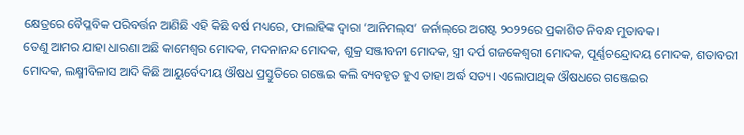କ୍ଷେତ୍ରରେ ବୈପ୍ଳବିକ ପରିବର୍ତ୍ତନ ଆଣିଛି ଏହି କିଛି ବର୍ଷ ମଧ୍ୟରେ, ଫାଲାହିଙ୍କ ଦ୍ୱାରା ‘ଆନିମଲ୍‌ସ’ ଜର୍ନାଲ୍‌ରେ ଅଗଷ୍ଟ ୨୦୨୨ରେ ପ୍ରକାଶିତ ନିବନ୍ଧ ମୁତାବକ।
ତେଣୁ ଆମର ଯାହା ଧାରଣା ଅଛି କାମେଶ୍ୱର ମୋଦକ, ମଦନାନନ୍ଦ ମୋଦକ, ଶୁକ୍ର ସଞ୍ଜୀବନୀ ମୋଦକ, ସ୍ତ୍ରୀ ଦର୍ପ ଗଜକେଶ୍ୱରୀ ମୋଦକ, ପୂର୍ଣ୍ଣଚନ୍ଦ୍ରୋଦୟ ମୋଦକ, ଶତାବରୀ ମୋଦକ, ଲକ୍ଷ୍ମୀବିଳାସ ଆଦି କିଛି ଆୟୁର୍ବେଦୀୟ ଔଷଧ ପ୍ରସ୍ତୁତିରେ ଗଞ୍ଜେଇ କଲି ବ୍ୟବହୃତ ହୁଏ ତାହା ଅର୍ଦ୍ଧ ସତ୍ୟ। ଏଲୋପାଥିକ ଔଷଧରେ ଗଞ୍ଜେଇର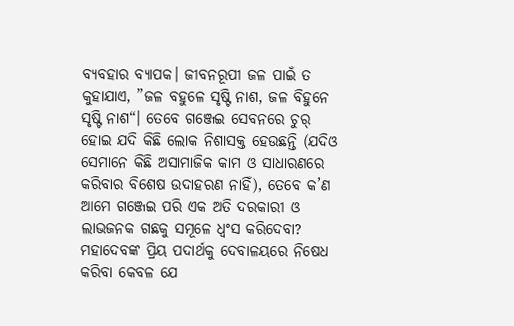ବ୍ୟବହାର ବ୍ୟାପକ। ଜୀବନରୂପୀ ଜଳ ପାଇଁ ତ କୁହାଯାଏ, ”ଜଳ ବହୁଳେ ସୃଷ୍ଟି ନାଶ, ଜଳ ବିହୁନେ ସୃଷ୍ଟି ନାଶ“। ତେବେ ଗଞ୍ଜେଇ ସେବନରେ ଚୁର୍‌ ହୋଇ ଯଦି କିଛି ଲୋକ ନିଶାସକ୍ତ ହେଉଛନ୍ତି (ଯଦିଓ ସେମାନେ କିଛି ଅସାମାଜିକ କାମ ଓ ସାଧାରଣରେ କରିବାର ବିଶେଷ ଉଦାହରଣ ନାହିଁ), ତେବେ କ’ଣ ଆମେ ଗଞ୍ଜେଇ ପରି ଏକ ଅତି ଦରକାରୀ ଓ ଲାଭଜନକ ଗଛକୁ ସମୂଳେ ଧ୍ୱଂସ କରିଦେବା? ମହାଦେବଙ୍କ ପ୍ରିୟ ପଦାର୍ଥକୁ ଦେବାଳୟରେ ନିଷେଧ କରିବା କେବଳ ଯେ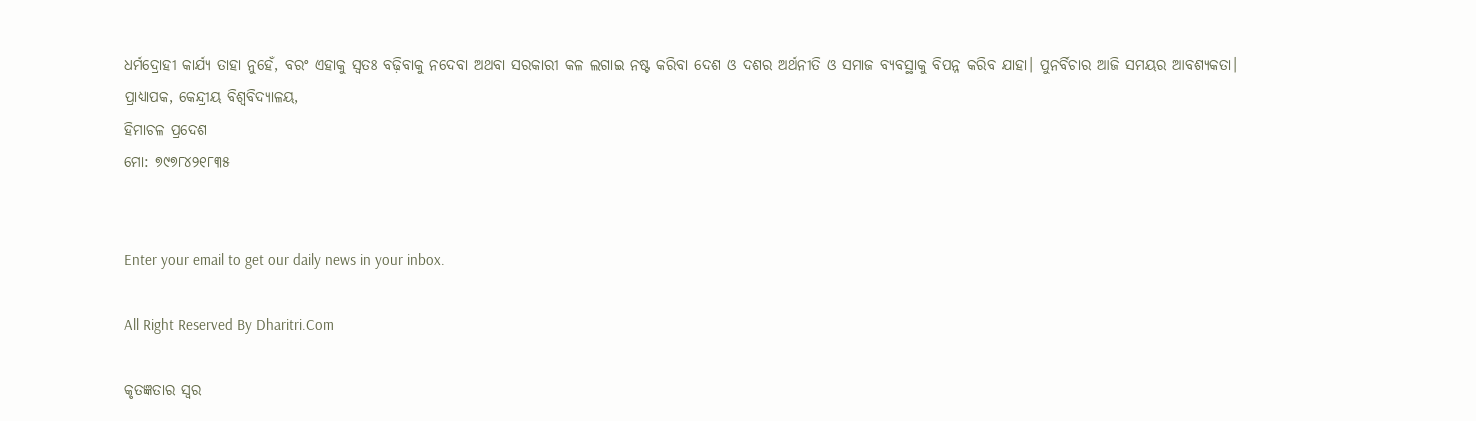ଧର୍ମଦ୍ରୋହୀ କାର୍ଯ୍ୟ ତାହା ନୁହେଁ, ବରଂ ଏହାକୁ ସ୍ବତଃ ବଢ଼ିବାକୁ ନଦେବା ଅଥବା ସରକାରୀ କଳ ଲଗାଇ ନଷ୍ଟ କରିବା ଦେଶ ଓ ଦଶର ଅର୍ଥନୀତି ଓ ସମାଜ ବ୍ୟବସ୍ଥାକୁ ବିପନ୍ନ କରିବ ଯାହା। ପୁନର୍ବିଚାର ଆଜି ସମୟର ଆବଶ୍ୟକତା।
ପ୍ରାଧ୍ୟାପକ, କେନ୍ଦ୍ରୀୟ ବିଶ୍ୱବିଦ୍ୟାଳୟ,
ହିମାଚଳ ପ୍ରଦେଶ
ମୋ: ୭୯୭୮୪୨୧୮୩୫


Enter your email to get our daily news in your inbox.

All Right Reserved By Dharitri.Com

କୃତଜ୍ଞତାର ସ୍ବର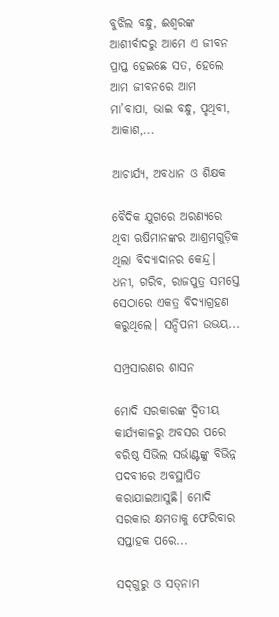ବୁଝିଲ ବନ୍ଧୁ, ଈଶ୍ବରଙ୍କ ଆଶୀର୍ବାଦରୁ ଆମେ ଏ ଜୀବନ ପ୍ରାପ୍ତ ହେଇଛେ ସତ, ହେଲେ ଆମ ଜୀବନରେ ଆମ ମା’ବାପା, ଭାଇ ବନ୍ଧୁ, ପୃଥିବୀ, ଆକାଶ,...

ଆଚାର୍ଯ୍ୟ, ଅବଧାନ ଓ ଶିକ୍ଷକ

ବୈଦିକ ଯୁଗରେ ଅରଣ୍ୟରେ ଥିବା ଋଷିମାନଙ୍କର ଆଶ୍ରମଗୁଡ଼ିକ ଥିଲା ବିଦ୍ୟାଦାନର କେନ୍ଦ୍ର। ଧନୀ, ଗରିବ, ରାଜପୁତ୍ର ସମସ୍ତେ ସେଠାରେ ଏକତ୍ର ବିଦ୍ୟାଗ୍ରହଣ କରୁଥିଲେ। ସନ୍ଦିପନୀ ଉଭୟ...

ସମ୍ପ୍ରସାରଣର ଶାସନ

ମୋଦି ସରକାରଙ୍କ ଦ୍ୱିତୀୟ କାର୍ଯ୍ୟକାଳରୁ ଅବସର ପରେ ବରିଷ୍ଠ ସିଭିଲ ସର୍ଭାଣ୍ଟଙ୍କୁ ବିଭିନ୍ନ ପଦବୀରେ ଅବସ୍ଥାପିତ କରାଯାଇଆସୁଛି। ମୋଦି ସରକାର କ୍ଷମତାକୁ ଫେରିବାର ସପ୍ତାହକ ପରେ...

ସଦ୍‌ଗୁରୁ ଓ ସତ୍‌ନାମ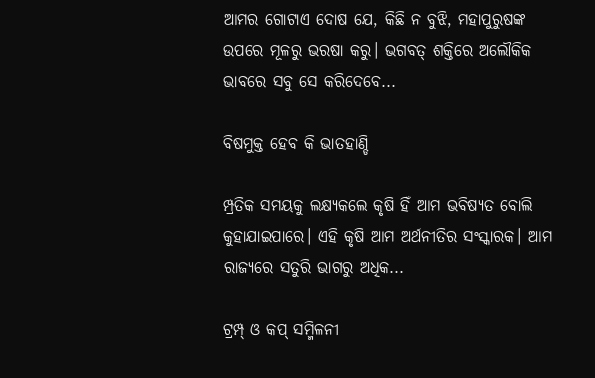ଆମର ଗୋଟାଏ ଦୋଷ ଯେ, କିଛି ନ ବୁଝି, ମହାପୁରୁଷଙ୍କ ଉପରେ ମୂଳରୁ ଭରଷା କରୁ। ଭଗବତ୍‌ ଶକ୍ତିରେ ଅଲୌକିକ ଭାବରେ ସବୁ ସେ କରିଦେବେ...

ବିଷମୁକ୍ତ ହେବ କି ଭାତହାଣ୍ଡି

ମ୍ପ୍ରତିକ ସମୟକୁ ଲକ୍ଷ୍ୟକଲେ କୃଷି ହିଁ ଆମ ଭବିଷ୍ୟତ ବୋଲି କୁହାଯାଇପାରେ। ଏହି କୃଷି ଆମ ଅର୍ଥନୀତିର ସଂସ୍କାରକ। ଆମ ରାଜ୍ୟରେ ସତୁରି ଭାଗରୁ ଅଧିକ...

ଟ୍ରମ୍ପ୍‌ ଓ କପ୍‌ ସମ୍ମିଳନୀ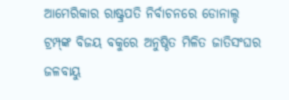ଆମେରିକାର ରାଷ୍ଟ୍ରପତି ନିର୍ବାଚନରେ ଡୋନାଲ୍ଡ ଟ୍ରମ୍ପ୍‌ଙ୍କ ବିଜୟ ବକୁରେ ଅନୁଷ୍ଠିତ ମିଳିତ ଜାତିସଂଘର ଜଳବାୟୁ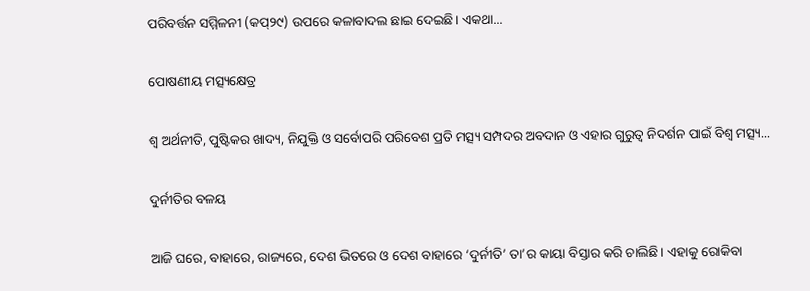ପରିବର୍ତ୍ତନ ସମ୍ମିଳନୀ (କପ୍‌୨୯) ଉପରେ କଳାବାଦଲ ଛାଇ ଦେଇଛି। ଏକଥା...

ପୋଷଣୀୟ ମତ୍ସ୍ୟକ୍ଷେତ୍ର

ଶ୍ୱ ଅର୍ଥନୀତି, ପୁଷ୍ଟିକର ଖାଦ୍ୟ, ନିଯୁକ୍ତି ଓ ସର୍ବୋପରି ପରିବେଶ ପ୍ରତି ମତ୍ସ୍ୟ ସମ୍ପଦର ଅବଦାନ ଓ ଏହାର ଗୁରୁତ୍ୱ ନିଦର୍ଶନ ପାଇଁ ବିଶ୍ୱ ମତ୍ସ୍ୟ...

ଦୁର୍ନୀତିର ବଳୟ

ଆଜି ଘରେ, ବାହାରେ, ରାଜ୍ୟରେ, ଦେଶ ଭିତରେ ଓ ଦେଶ ବାହାରେ ‘ଦୁର୍ନୀତି’ ତା’ର କାୟା ବିସ୍ତାର କରି ଚାଲିଛି। ଏହାକୁ ରୋକିବା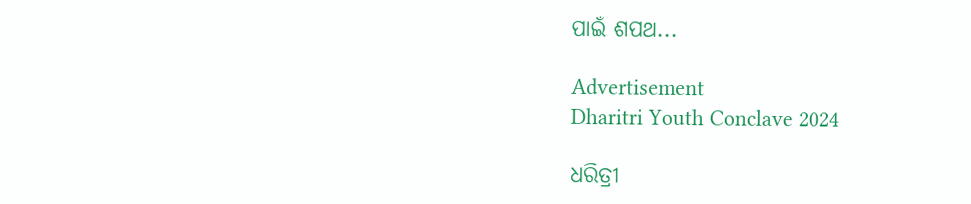ପାଇଁ ଶପଥ...

Advertisement
Dharitri Youth Conclave 2024

ଧରିତ୍ରୀ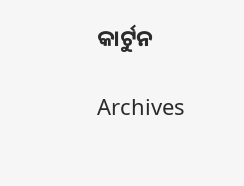କାର୍ଟୁନ

Archives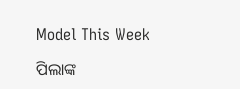Model This Week

ପିଲାଙ୍କ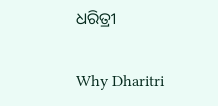ଧରିତ୍ରୀ

Why Dharitri